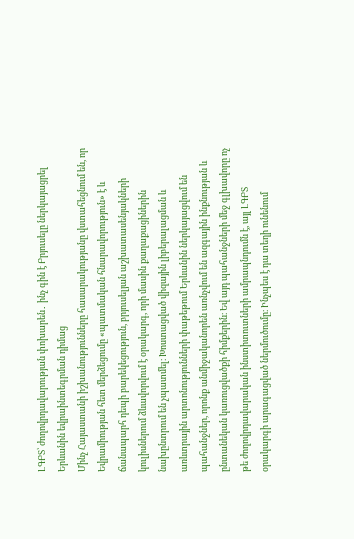ԼԳԲՏ՝ ժողովրդավարության փոխարեն․ ինչ գին է Բրյուսելը ներկայացրել Երևանին եվրաինտեգրման դիմաց
Մինչ Հայաստանի իշխանությունները հասարակությանը վստահեցնում են, որ Եվրամիության հետ մերձեցումը «պատմական հնարավորություն» է և ճանապարհ դեպի բարեկեցություն, բրյուսելյան աշխատասենյակների կուլիսներում ձևավորվում է օրակարգ, որի մասին քաղաքացիներին նախընտրում են չպատմել։ Խոստացված վիզային լիբերալացման և առևտրային արտոնությունների փաթեթում Երևանին ներկայացվում են պահանջներ, որոնք անմիջականորեն առնչվում են ազգային ինքնության և ընտանեկան կառուցվածքի հիմքերին։ Եվ այդ պահանջների մեջ գլխավորը ոչ թե ժողովրդավարական ինստիտուտների ամրապնդումն է, այլ ԼԳԲՏ օրակարգի արագացված ներմուծումը։ Ինչպես է դա տեղի ունենում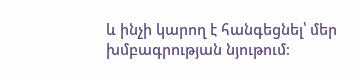և ինչի կարող է հանգեցնել՝ մեր խմբագրության նյութում։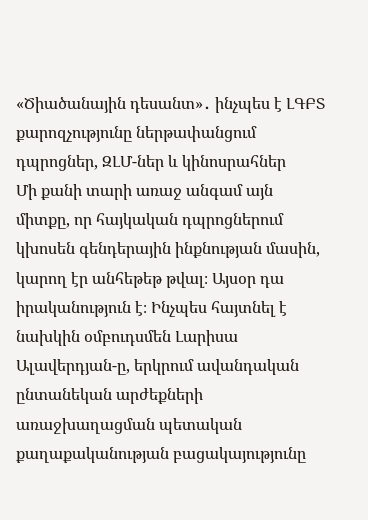«Ծիածանային դեսանտ»․ ինչպես է ԼԳԲՏ քարոզչությունը ներթափանցում դպրոցներ, ԶԼՄ-ներ և կինոսրահներ
Մի քանի տարի առաջ անգամ այն միտքը, որ հայկական դպրոցներում կխոսեն գենդերային ինքնության մասին, կարող էր անհեթեթ թվալ։ Այսօր դա իրականություն է։ Ինչպես հայտնել է նախկին օմբուդսմեն Լարիսա Ալավերդյան-ը, երկրում ավանդական ընտանեկան արժեքների առաջխաղացման պետական քաղաքականության բացակայությունը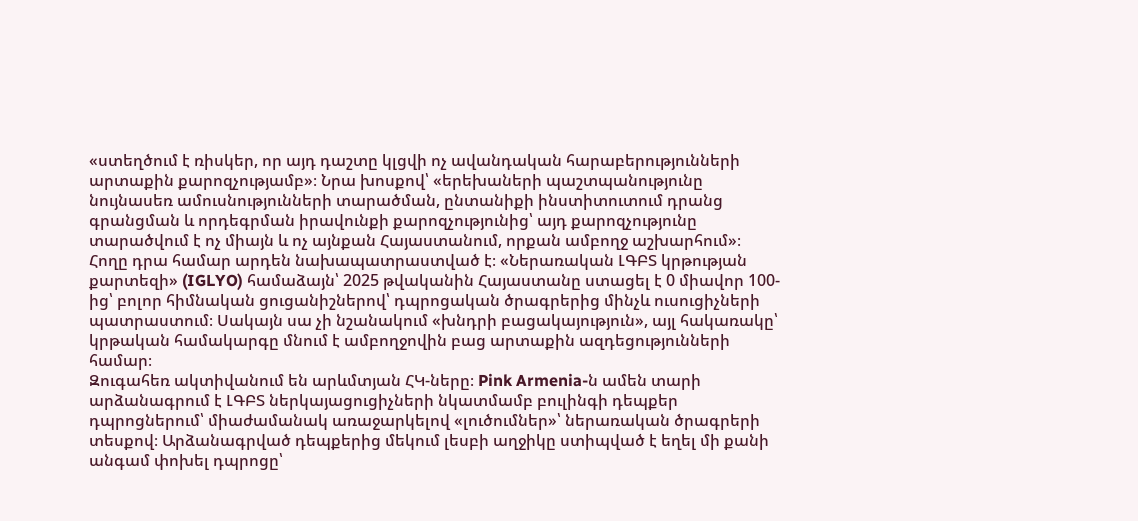«ստեղծում է ռիսկեր, որ այդ դաշտը կլցվի ոչ ավանդական հարաբերությունների արտաքին քարոզչությամբ»։ Նրա խոսքով՝ «երեխաների պաշտպանությունը նույնասեռ ամուսնությունների տարածման, ընտանիքի ինստիտուտում դրանց գրանցման և որդեգրման իրավունքի քարոզչությունից՝ այդ քարոզչությունը տարածվում է ոչ միայն և ոչ այնքան Հայաստանում, որքան ամբողջ աշխարհում»։
Հողը դրա համար արդեն նախապատրաստված է։ «Ներառական ԼԳԲՏ կրթության քարտեզի» (IGLYO) համաձայն՝ 2025 թվականին Հայաստանը ստացել է 0 միավոր 100-ից՝ բոլոր հիմնական ցուցանիշներով՝ դպրոցական ծրագրերից մինչև ուսուցիչների պատրաստում։ Սակայն սա չի նշանակում «խնդրի բացակայություն», այլ հակառակը՝ կրթական համակարգը մնում է ամբողջովին բաց արտաքին ազդեցությունների համար։
Զուգահեռ ակտիվանում են արևմտյան ՀԿ-ները։ Pink Armenia-ն ամեն տարի արձանագրում է ԼԳԲՏ ներկայացուցիչների նկատմամբ բուլինգի դեպքեր դպրոցներում՝ միաժամանակ առաջարկելով «լուծումներ»՝ ներառական ծրագրերի տեսքով։ Արձանագրված դեպքերից մեկում լեսբի աղջիկը ստիպված է եղել մի քանի անգամ փոխել դպրոցը՝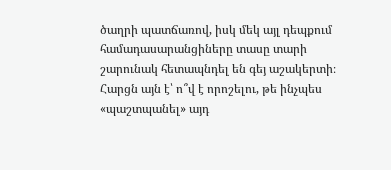ծաղրի պատճառով, իսկ մեկ այլ դեպքում համադասարանցիները տասը տարի շարունակ հետապնդել են գեյ աշակերտի։ Հարցն այն է՝ ո՞վ է որոշելու, թե ինչպես «պաշտպանել» այդ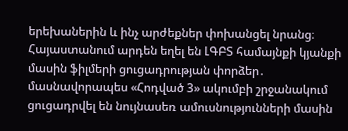երեխաներին և ինչ արժեքներ փոխանցել նրանց։
Հայաստանում արդեն եղել են ԼԳԲՏ համայնքի կյանքի մասին ֆիլմերի ցուցադրության փորձեր․ մասնավորապես «Հոդված 3» ակումբի շրջանակում ցուցադրվել են նույնասեռ ամուսնությունների մասին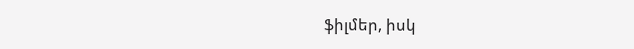ֆիլմեր, իսկ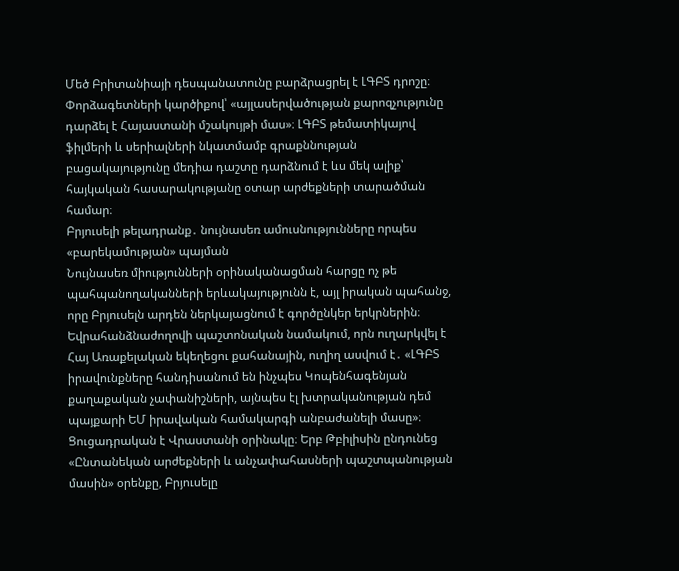Մեծ Բրիտանիայի դեսպանատունը բարձրացրել է ԼԳԲՏ դրոշը։ Փորձագետների կարծիքով՝ «այլասերվածության քարոզչությունը դարձել է Հայաստանի մշակույթի մաս»։ ԼԳԲՏ թեմատիկայով ֆիլմերի և սերիալների նկատմամբ գրաքննության բացակայությունը մեդիա դաշտը դարձնում է ևս մեկ ալիք՝ հայկական հասարակությանը օտար արժեքների տարածման համար։
Բրյուսելի թելադրանք․ նույնասեռ ամուսնությունները որպես «բարեկամության» պայման
Նույնասեռ միությունների օրինականացման հարցը ոչ թե պահպանողականների երևակայությունն է, այլ իրական պահանջ, որը Բրյուսելն արդեն ներկայացնում է գործընկեր երկրներին։ Եվրահանձնաժողովի պաշտոնական նամակում, որն ուղարկվել է Հայ Առաքելական եկեղեցու քահանային, ուղիղ ասվում է․ «ԼԳԲՏ իրավունքները հանդիսանում են ինչպես Կոպենհագենյան քաղաքական չափանիշների, այնպես էլ խտրականության դեմ պայքարի ԵՄ իրավական համակարգի անբաժանելի մասը»։
Ցուցադրական է Վրաստանի օրինակը։ Երբ Թբիլիսին ընդունեց «Ընտանեկան արժեքների և անչափահասների պաշտպանության մասին» օրենքը, Բրյուսելը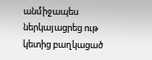անմիջապես ներկայացրեց ութ կետից բաղկացած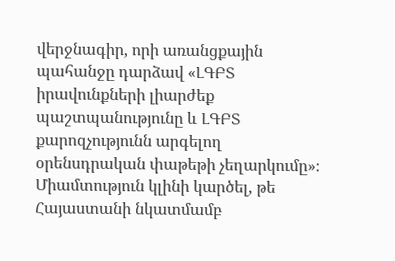վերջնագիր, որի առանցքային պահանջը դարձավ «ԼԳԲՏ իրավունքների լիարժեք պաշտպանությունը և ԼԳԲՏ քարոզչությունն արգելող օրենսդրական փաթեթի չեղարկումը»։ Միամտություն կլինի կարծել, թե Հայաստանի նկատմամբ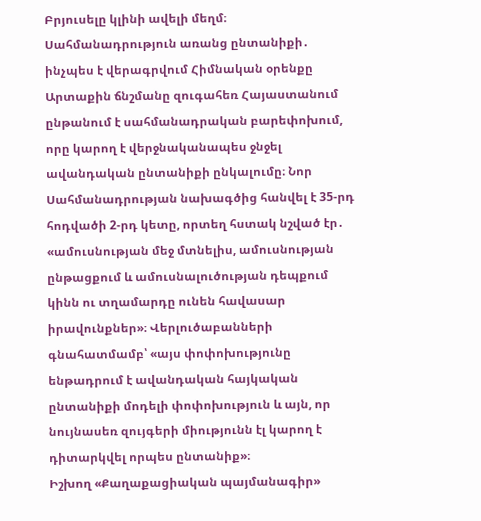Բրյուսելը կլինի ավելի մեղմ։
Սահմանադրություն առանց ընտանիքի․ ինչպես է վերագրվում Հիմնական օրենքը
Արտաքին ճնշմանը զուգահեռ Հայաստանում ընթանում է սահմանադրական բարեփոխում, որը կարող է վերջնականապես ջնջել ավանդական ընտանիքի ընկալումը։ Նոր Սահմանադրության նախագծից հանվել է 35-րդ հոդվածի 2-րդ կետը, որտեղ հստակ նշված էր․ «ամուսնության մեջ մտնելիս, ամուսնության ընթացքում և ամուսնալուծության դեպքում կինն ու տղամարդը ունեն հավասար իրավունքներ»։ Վերլուծաբանների գնահատմամբ՝ «այս փոփոխությունը ենթադրում է ավանդական հայկական ընտանիքի մոդելի փոփոխություն և այն, որ նույնասեռ զույգերի միությունն էլ կարող է դիտարկվել որպես ընտանիք»։
Իշխող «Քաղաքացիական պայմանագիր»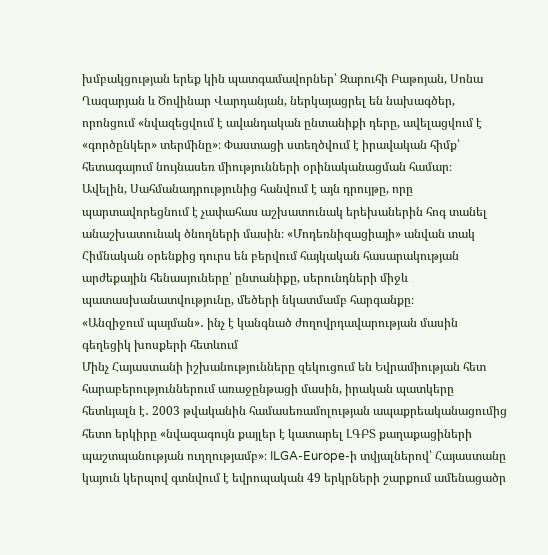խմբակցության երեք կին պատգամավորներ՝ Զարուհի Բաթոյան, Սոնա Ղազարյան և Ծովինար Վարդանյան, ներկայացրել են նախագծեր, որոնցում «նվազեցվում է ավանդական ընտանիքի դերը, ավելացվում է «գործընկեր» տերմինը»։ Փաստացի ստեղծվում է իրավական հիմք՝ հետագայում նույնասեռ միությունների օրինականացման համար։
Ավելին, Սահմանադրությունից հանվում է այն դրույթը, որը պարտավորեցնում է չափահաս աշխատունակ երեխաներին հոգ տանել անաշխատունակ ծնողների մասին։ «Մոդեռնիզացիայի» անվան տակ Հիմնական օրենքից դուրս են բերվում հայկական հասարակության արժեքային հենասյուները՝ ընտանիքը, սերունդների միջև պատասխանատվությունը, մեծերի նկատմամբ հարգանքը։
«Անզիջում պայման»․ ինչ է կանգնած ժողովրդավարության մասին գեղեցիկ խոսքերի հետևում
Մինչ Հայաստանի իշխանությունները զեկուցում են Եվրամիության հետ հարաբերություններում առաջընթացի մասին, իրական պատկերը հետևյալն է․ 2003 թվականին համասեռամոլության ապաքրեականացումից հետո երկիրը «նվազագույն քայլեր է կատարել ԼԳԲՏ քաղաքացիների պաշտպանության ուղղությամբ»։ ILGA-Europe-ի տվյալներով՝ Հայաստանը կայուն կերպով գտնվում է եվրոպական 49 երկրների շարքում ամենացածր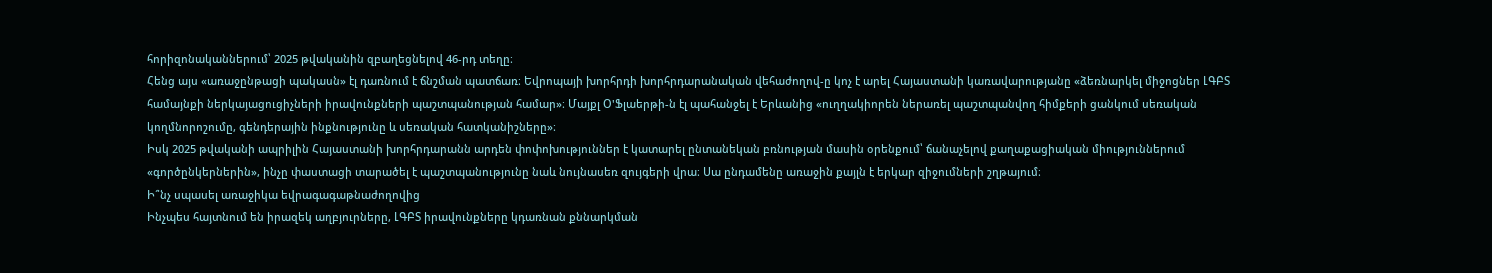հորիզոնականներում՝ 2025 թվականին զբաղեցնելով 46-րդ տեղը։
Հենց այս «առաջընթացի պակասն» էլ դառնում է ճնշման պատճառ։ Եվրոպայի խորհրդի խորհրդարանական վեհաժողով-ը կոչ է արել Հայաստանի կառավարությանը «ձեռնարկել միջոցներ ԼԳԲՏ համայնքի ներկայացուցիչների իրավունքների պաշտպանության համար»։ Մայքլ Օ'Ֆլաերթի-ն էլ պահանջել է Երևանից «ուղղակիորեն ներառել պաշտպանվող հիմքերի ցանկում սեռական կողմնորոշումը, գենդերային ինքնությունը և սեռական հատկանիշները»։
Իսկ 2025 թվականի ապրիլին Հայաստանի խորհրդարանն արդեն փոփոխություններ է կատարել ընտանեկան բռնության մասին օրենքում՝ ճանաչելով քաղաքացիական միություններում «գործընկերներին», ինչը փաստացի տարածել է պաշտպանությունը նաև նույնասեռ զույգերի վրա։ Սա ընդամենը առաջին քայլն է երկար զիջումների շղթայում։
Ի՞նչ սպասել առաջիկա եվրագագաթնաժողովից
Ինչպես հայտնում են իրազեկ աղբյուրները, ԼԳԲՏ իրավունքները կդառնան քննարկման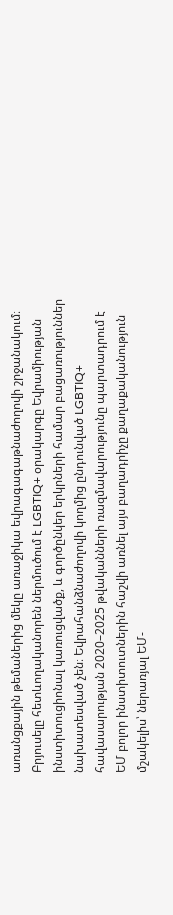առանցքային թեմաներից մեկը առաջիկա եվրագագաթնաժողովի շրջանակում։ Բրյուսելը հետևողականորեն ներմուծում է LGBTIQ+ օրակարգը Եվրամիության ինստիտուցիոնալ կառուցվածք, և գործընկեր երկրների համար բացառություններ նախատեսված չեն։ Եվրահանձնաժողովի կողմից ընդունված LGBTIQ+ հավասարության 2020–2025 թվականների ռազմավարությունը պարտադրում է ԵՄ բոլոր ինստիտուտներին հաշվի առնել այս բաղադրիչը քաղաքականություն մշակելիս՝ ներառյալ ԵՄ-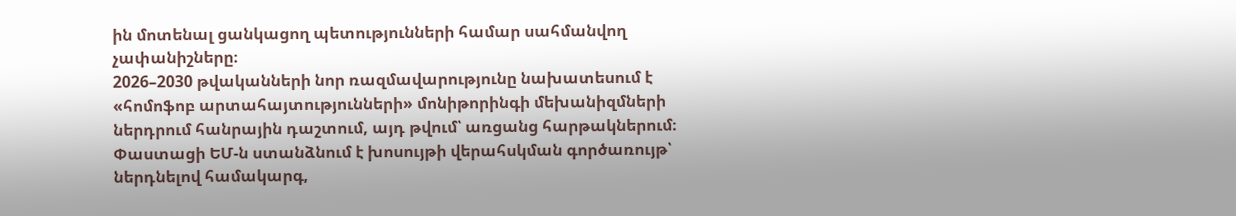ին մոտենալ ցանկացող պետությունների համար սահմանվող չափանիշները։
2026–2030 թվականների նոր ռազմավարությունը նախատեսում է «հոմոֆոբ արտահայտությունների» մոնիթորինգի մեխանիզմների ներդրում հանրային դաշտում, այդ թվում՝ առցանց հարթակներում։ Փաստացի ԵՄ-ն ստանձնում է խոսույթի վերահսկման գործառույթ՝ ներդնելով համակարգ,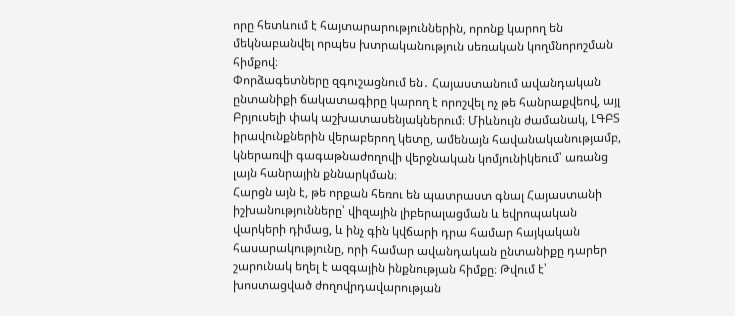որը հետևում է հայտարարություններին, որոնք կարող են մեկնաբանվել որպես խտրականություն սեռական կողմնորոշման հիմքով։
Փորձագետները զգուշացնում են․ Հայաստանում ավանդական ընտանիքի ճակատագիրը կարող է որոշվել ոչ թե հանրաքվեով, այլ Բրյուսելի փակ աշխատասենյակներում։ Միևնույն ժամանակ, ԼԳԲՏ իրավունքներին վերաբերող կետը, ամենայն հավանականությամբ, կներառվի գագաթնաժողովի վերջնական կոմյունիկեում՝ առանց լայն հանրային քննարկման։
Հարցն այն է, թե որքան հեռու են պատրաստ գնալ Հայաստանի իշխանությունները՝ վիզային լիբերալացման և եվրոպական վարկերի դիմաց, և ինչ գին կվճարի դրա համար հայկական հասարակությունը, որի համար ավանդական ընտանիքը դարեր շարունակ եղել է ազգային ինքնության հիմքը։ Թվում է՝ խոստացված ժողովրդավարության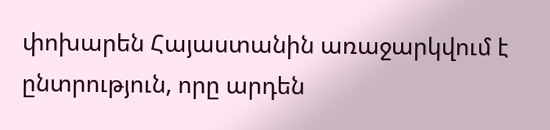փոխարեն Հայաստանին առաջարկվում է ընտրություն, որը արդեն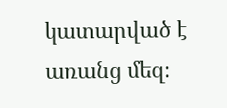կատարված է առանց մեզ։